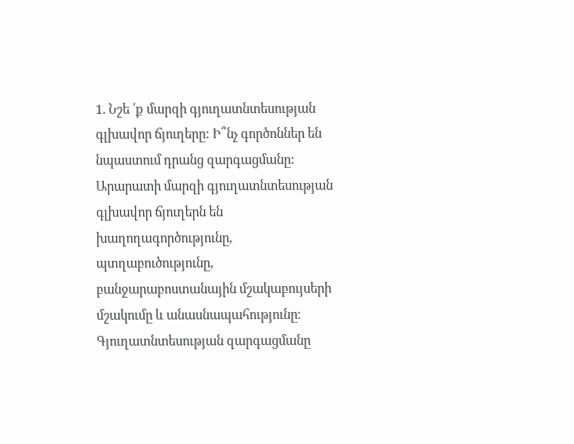1. Նշե ՛ք մարզի գյուղատնտեսության գլխավոր ճյուղերը: Ի՞նչ գործոններ են
նպաստում դրանց զարգացմանը:
Արարատի մարզի գյուղատնտեսության գլխավոր ճյուղերն են խաղողագործությունը, պտղաբուծությունը, բանջարաբոստանային մշակաբույսերի մշակումը և անասնապահությունը։ Գյուղատնտեսության զարգացմանը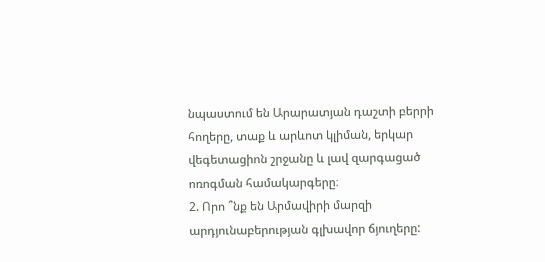նպաստում են Արարատյան դաշտի բերրի հողերը, տաք և արևոտ կլիման, երկար վեգետացիոն շրջանը և լավ զարգացած ոռոգման համակարգերը։
2. Որո ՞նք են Արմավիրի մարզի արդյունաբերության գլխավոր ճյուղերը: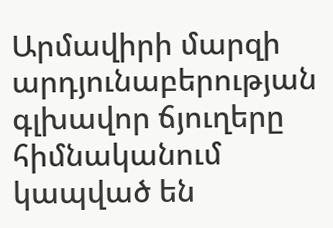Արմավիրի մարզի արդյունաբերության գլխավոր ճյուղերը հիմնականում կապված են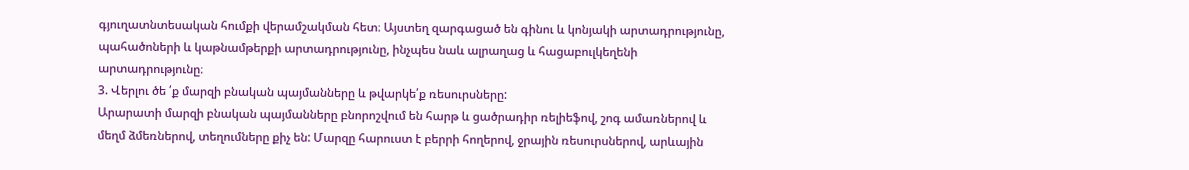գյուղատնտեսական հումքի վերամշակման հետ։ Այստեղ զարգացած են գինու և կոնյակի արտադրությունը, պահածոների և կաթնամթերքի արտադրությունը, ինչպես նաև ալրաղաց և հացաբուլկեղենի արտադրությունը։
3. Վերլու ծե ՛ք մարզի բնական պայմանները և թվարկե՛ք ռեսուրսները:
Արարատի մարզի բնական պայմանները բնորոշվում են հարթ և ցածրադիր ռելիեֆով, շոգ ամառներով և մեղմ ձմեռներով, տեղումները քիչ են: Մարզը հարուստ է բերրի հողերով, ջրային ռեսուրսներով, արևային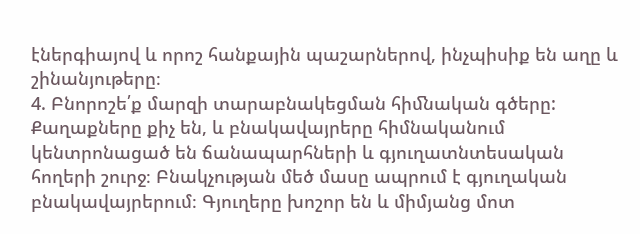էներգիայով և որոշ հանքային պաշարներով, ինչպիսիք են աղը և շինանյութերը։
4. Բնորոշե՛ք մարզի տարաբնակեցման հիﬓական գծերը:
Քաղաքները քիչ են, և բնակավայրերը հիմնականում կենտրոնացած են ճանապարհների և գյուղատնտեսական հողերի շուրջ։ Բնակչության մեծ մասը ապրում է գյուղական բնակավայրերում։ Գյուղերը խոշոր են և միմյանց մոտ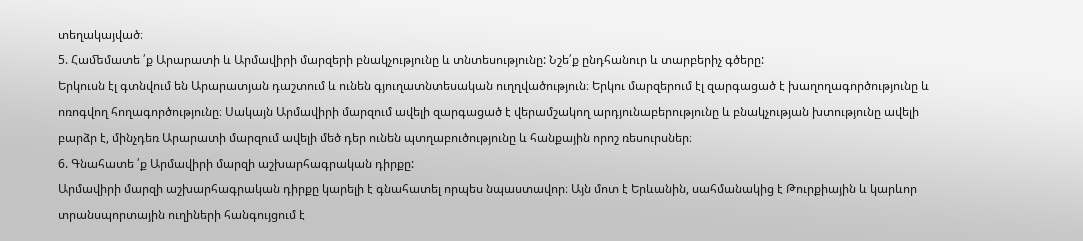տեղակայված։
5. Հաﬔմատե ՛ք Արարատի և Արմավիրի մարզերի բնակչությունը և տնտեսությունը: Նշե՛ք ընդհանուր և տարբերիչ գծերը:
Երկուսն էլ գտնվում են Արարատյան դաշտում և ունեն գյուղատնտեսական ուղղվածություն։ Երկու մարզերում էլ զարգացած է խաղողագործությունը և ոռոգվող հողագործությունը։ Սակայն Արմավիրի մարզում ավելի զարգացած է վերամշակող արդյունաբերությունը և բնակչության խտությունը ավելի բարձր է, մինչդեռ Արարատի մարզում ավելի մեծ դեր ունեն պտղաբուծությունը և հանքային որոշ ռեսուրսներ։
6. Գնահատե ՛ք Արմավիրի մարզի աշխարհագրական դիրքը:
Արմավիրի մարզի աշխարհագրական դիրքը կարելի է գնահատել որպես նպաստավոր։ Այն մոտ է Երևանին, սահմանակից է Թուրքիային և կարևոր տրանսպորտային ուղիների հանգույցում է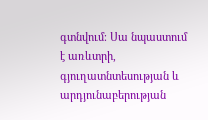գտնվում։ Սա նպաստում է առևտրի, գյուղատնտեսության և արդյունաբերության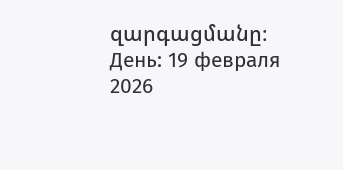զարգացմանը։
День: 19 февраля 2026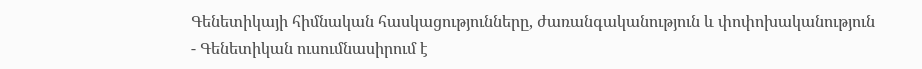Գենետիկայի հիմնական հասկացությունները, ժառանգականություն և փոփոխականություն
- Գենետիկան ուսումնասիրում է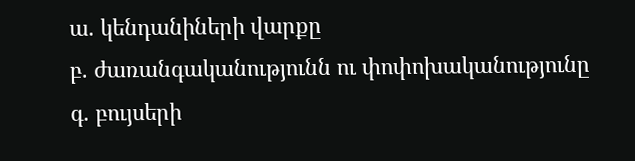ա. կենդանիների վարքը
բ. ժառանգականությունն ու փոփոխականությունը
գ. բույսերի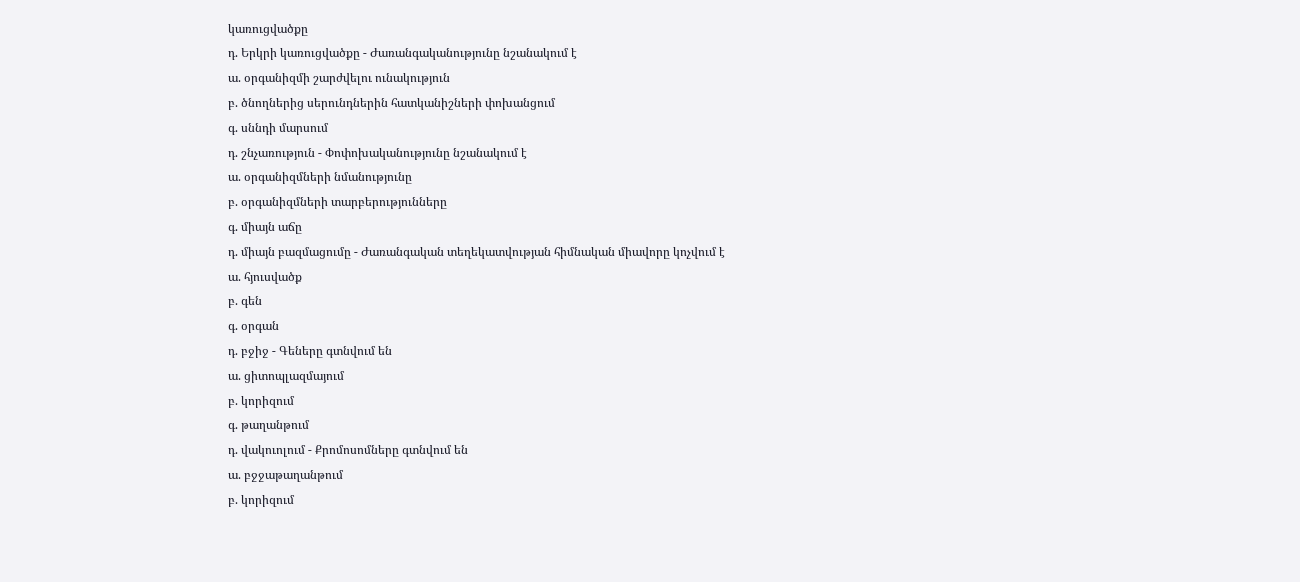կառուցվածքը
դ. Երկրի կառուցվածքը - Ժառանգականությունը նշանակում է
ա. օրգանիզմի շարժվելու ունակություն
բ. ծնողներից սերունդներին հատկանիշների փոխանցում
գ. սննդի մարսում
դ. շնչառություն - Փոփոխականությունը նշանակում է
ա. օրգանիզմների նմանությունը
բ. օրգանիզմների տարբերությունները
գ. միայն աճը
դ. միայն բազմացումը - Ժառանգական տեղեկատվության հիմնական միավորը կոչվում է
ա. հյուսվածք
բ. գեն
գ. օրգան
դ. բջիջ - Գեները գտնվում են
ա. ցիտոպլազմայում
բ. կորիզում
գ. թաղանթում
դ. վակուոլում - Քրոմոսոմները գտնվում են
ա. բջջաթաղանթում
բ. կորիզում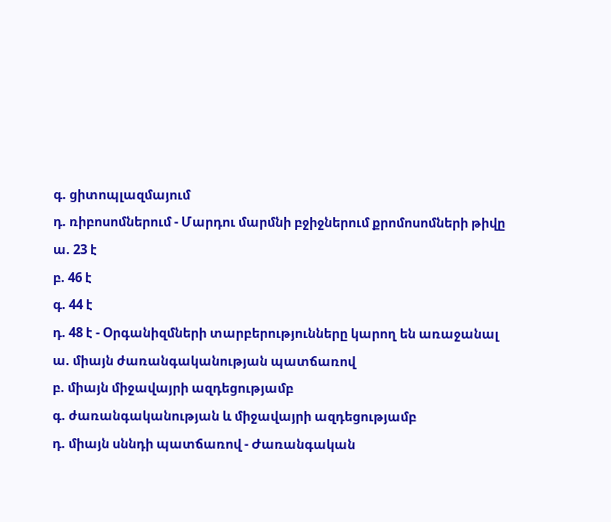գ. ցիտոպլազմայում
դ. ռիբոսոմներում - Մարդու մարմնի բջիջներում քրոմոսոմների թիվը
ա. 23 է
բ. 46 է
գ. 44 է
դ. 48 է - Օրգանիզմների տարբերությունները կարող են առաջանալ
ա. միայն ժառանգականության պատճառով
բ. միայն միջավայրի ազդեցությամբ
գ. ժառանգականության և միջավայրի ազդեցությամբ
դ. միայն սննդի պատճառով - Ժառանգական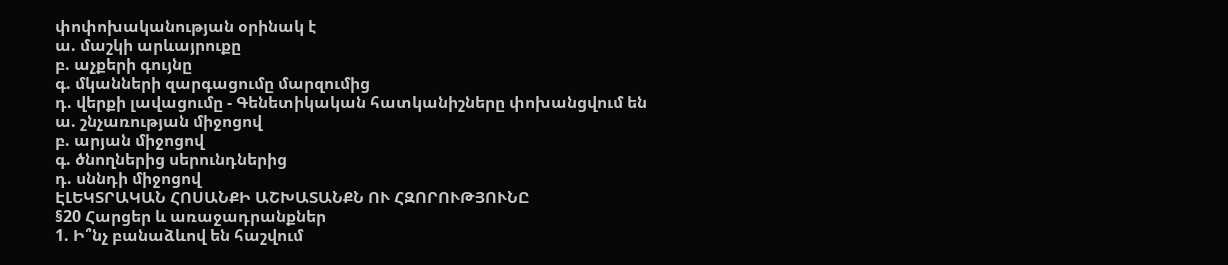փոփոխականության օրինակ է
ա. մաշկի արևայրուքը
բ. աչքերի գույնը
գ. մկանների զարգացումը մարզումից
դ. վերքի լավացումը - Գենետիկական հատկանիշները փոխանցվում են
ա. շնչառության միջոցով
բ. արյան միջոցով
գ. ծնողներից սերունդներից
դ. սննդի միջոցով
ԷԼԵԿՏՐԱԿԱՆ ՀՈՍԱՆՔԻ ԱՇԽԱՏԱՆՔՆ ՈՒ ՀԶՈՐՈՒԹՅՈՒՆԸ
§20 Հարցեր և առաջադրանքներ
1. Ի՞նչ բանաձևով են հաշվում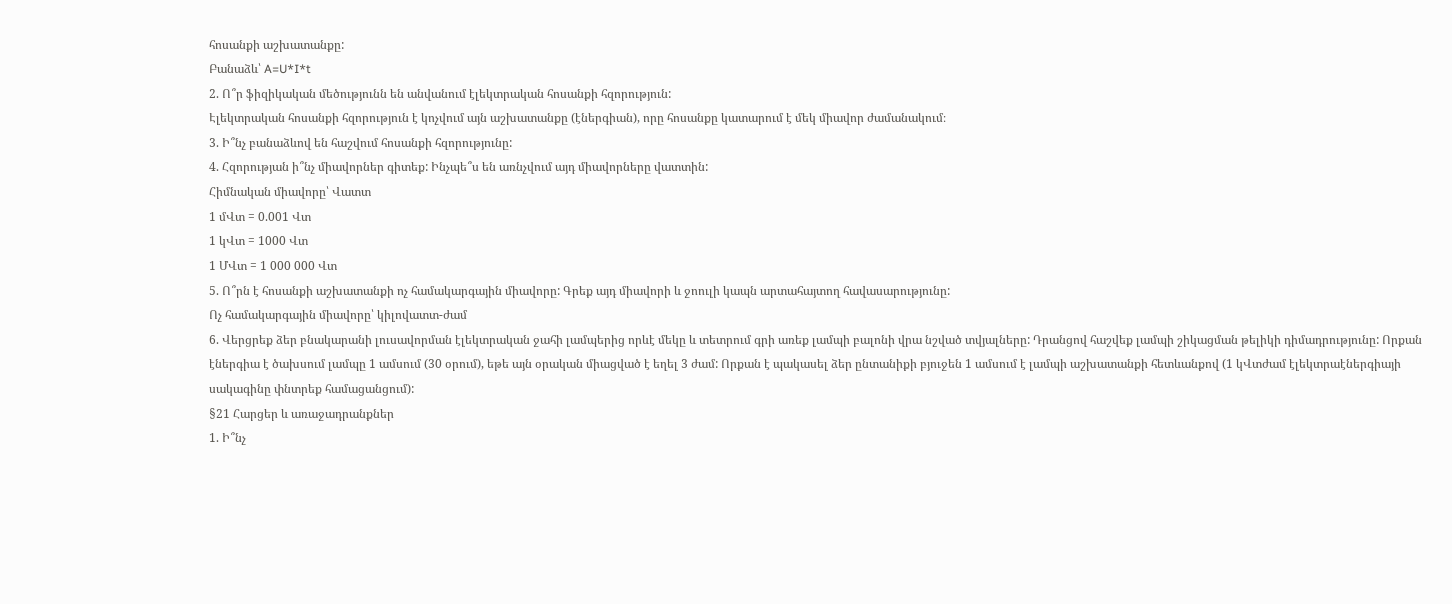հոսանքի աշխատանքը:
Բանաձև՝ A=U*I*t
2. Ո՞ր ֆիզիկական մեծությունն են անվանում էլեկտրական հոսանքի հզորություն:
Էլեկտրական հոսանքի հզորություն է կոչվում այն աշխատանքը (էներգիան), որը հոսանքը կատարում է մեկ միավոր ժամանակում։
3. Ի՞նչ բանաձևով են հաշվում հոսանքի հզորությունը:
4. Հզորության ի՞նչ միավորներ գիտեք: Ինչպե՞ս են առնչվում այդ միավորները վատտին:
Հիմնական միավորը՝ Վատտ
1 մՎտ = 0.001 Վտ
1 կՎտ = 1000 Վտ
1 ՄՎտ = 1 000 000 Վտ
5. Ո՞րն է հոսանքի աշխատանքի ոչ համակարգային միավորը: Գրեք այդ միավորի և ջոուլի կապն արտահայտող հավասարությունը:
Ոչ համակարգային միավորը՝ կիլովատտ-ժամ
6. Վերցրեք ձեր բնակարանի լուսավորման էլեկտրական ջահի լամպերից որևէ մեկը և տետրում գրի առեք լամպի բալոնի վրա նշված տվյալները: Դրանցով հաշվեք լամպի շիկացման թելիկի դիմադրությունը: Որքան էներգիա է ծախսում լամպը 1 ամսում (30 օրում), եթե այն օրական միացված է եղել 3 ժամ: Որքան է պակասել ձեր ընտանիքի բյուջեն 1 ամսում է լամպի աշխատանքի հետևանքով (1 կՎտժամ էլեկտրաէներգիայի սակագինը փնտրեք համացանցում):
§21 Հարցեր և առաջադրանքներ
1. Ի՞նչ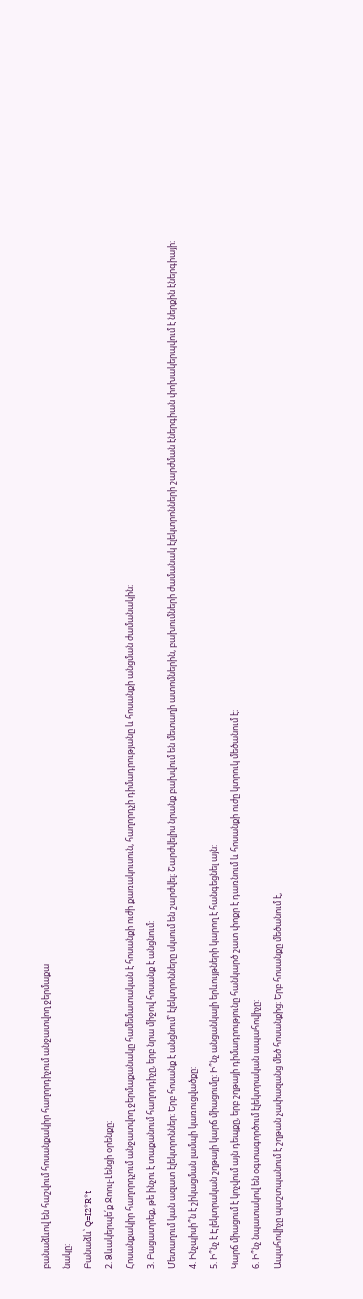բանաձևով են հաշվում հոսանքակիր հաղորդիչում անջատվող ջերմաքա
նակը:
Բանաձև՝ Q=I2*R*t
2. Ձևակերպե՛ք Ջոուլ-Լենցի օրենքը։
Հոսանքակիր հաղորդչում անջատվող ջերմաքանակը համեմատական է հոսանքի ուժի քառակուսուն, հաղորդչի դիմադրությանը և հոսանքի անցման ժամանակին։
3. Բացատրեք, թե ինչու է տաքանում հաղորդիչը, երբ նրա միջով հոսանք է անցնում:
Մետաղում կան ազատ էլեկտրոններ։ Երբ հոսանք է անցնում՝ էլեկտրոնները սկսում են շարժվել։ Շարժվելիս նրանք բախվում են մետաղի ատոմներին, բախումների ժամանակ էլեկտրոնների շարժման էներգիան փոխակերպվում է ներքին էներգիայի։
4. Ինչպիսի՞ն է շիկացման լամպի կառուցվածքը:
5. Ի՞նչ է Էլեկտրական շղթայի կարճ միացումը: Ի՞նչ անցանկալի երևույթների կարող է հանգեցնել այն:
Կարճ միացում է կոչվում այն դեպքը, երբ շղթայի դիմադրությունը հանկարծ շատ փոքր է դառնում և հոսանքի ուժը կտրուկ մեծանում է։
6. Ի՞նչ նպատակով են օգտագործում էլեկտրական ապահովիչը:
Ապահովիչը պաշտպանում է շղթան չափազանց մեծ հոսանքից։ Երբ հոսանքը մեծանում է,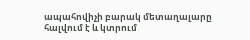ապահովիչի բարակ մետաղալարը հալվում է և կտրում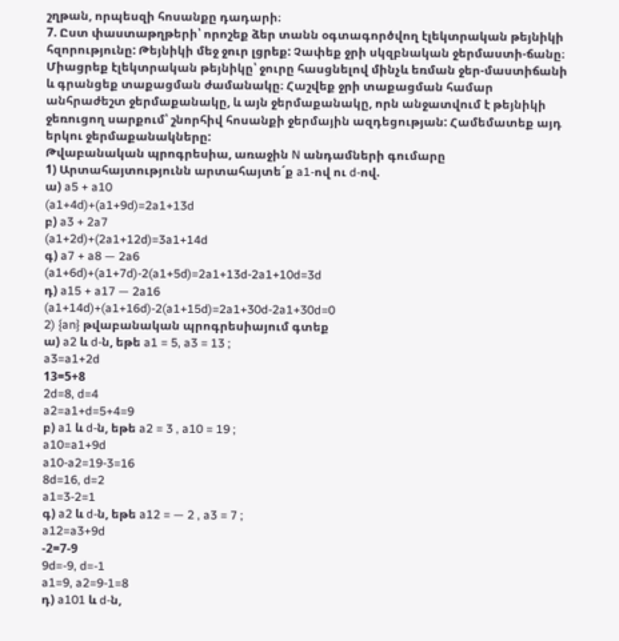շղթան, որպեսզի հոսանքը դադարի։
7. Ըստ փաստաթղթերի՝ որոշեք ձեր տանն օգտագործվող էլեկտրական թեյնիկի հզորությունը: Թեյնիկի մեջ ջուր լցրեք: Չափեք ջրի սկզբնական ջերմաստի-ճանը։ Միացրեք էլեկտրական թեյնիկը՝ ջուրը հասցնելով մինչև եռման ջեր-մաստիճանի և գրանցեք տաքացման ժամանակը։ Հաշվեք ջրի տաքացման համար անհրաժեշտ ջերմաքանակը, և այն ջերմաքանակը, որն անջատվում է թեյնիկի ջեռուցող սարքում՝ շնորհիվ հոսանքի ջերմային ազդեցության: Համեմատեք այդ երկու ջերմաքանակները:
Թվաբանական պրոգրեսիա, առաջին N անդամների գումարը
1) Արտահայտությունն արտահայտե´ք a1-ով ու d-ով.
ա) a5 + a10
(a1+4d)+(a1+9d)=2a1+13d
բ) a3 + 2a7
(a1+2d)+(2a1+12d)=3a1+14d
գ) a7 + a8 — 2a6
(a1+6d)+(a1+7d)-2(a1+5d)=2a1+13d-2a1+10d=3d
դ) a15 + a17 — 2a16
(a1+14d)+(a1+16d)-2(a1+15d)=2a1+30d-2a1+30d=0
2) {an} թվաբանական պրոգրեսիայում գտեք
ա) a2 և d-ն, եթե a1 = 5, a3 = 13 ;
a3=a1+2d
13=5+8
2d=8, d=4
a2=a1+d=5+4=9
բ) a1 և d-ն, եթե a2 = 3 , a10 = 19 ;
a10=a1+9d
a10-a2=19-3=16
8d=16, d=2
a1=3-2=1
գ) a2 և d-ն, եթե a12 = — 2 , a3 = 7 ;
a12=a3+9d
-2=7-9
9d=-9, d=-1
a1=9, a2=9-1=8
դ) a101 և d-ն,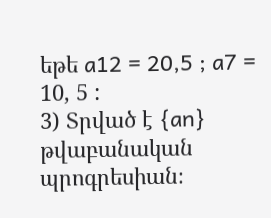եթե a12 = 20,5 ; a7 = 10, 5 :
3) Տրված է {an} թվաբանական պրոգրեսիան։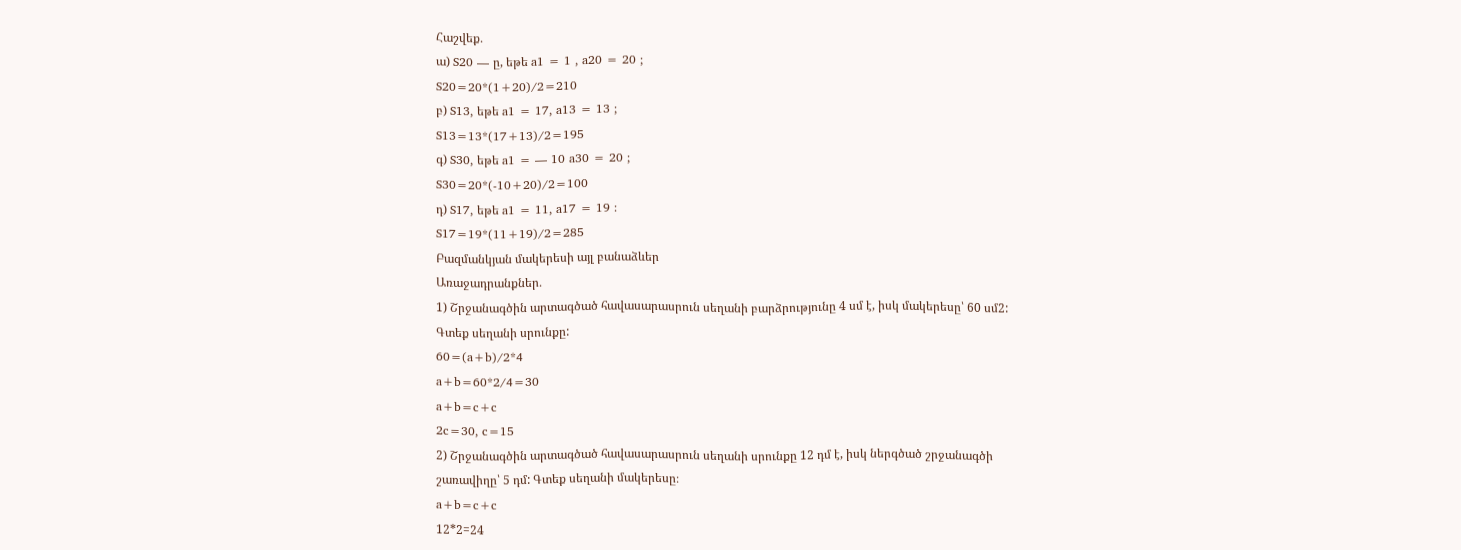Հաշվեք․
ա) S20 — ը, եթե a1 = 1 , a20 = 20 ;
S20=20*(1+20)/2=210
բ) S13, եթե a1 = 17, a13 = 13 ;
S13=13*(17+13)/2=195
գ) S30, եթե a1 = — 10 a30 = 20 ;
S30=20*(-10+20)/2=100
դ) S17, եթե a1 = 11, a17 = 19 :
S17=19*(11+19)/2=285
Բազմանկյան մակերեսի այլ բանաձևեր
Առաջադրանքներ․
1) Շրջանագծին արտագծած հավասարասրուն սեղանի բարձրությունը 4 սմ է, իսկ մակերեսը՝ 60 սմ2: Գտեք սեղանի սրունքը:
60=(a+b)/2*4
a+b=60*2/4=30
a+b=c+c
2c=30, c=15
2) Շրջանագծին արտագծած հավասարասրուն սեղանի սրունքը 12 դմ է, իսկ ներգծած շրջանագծի շառավիղը՝ 5 դմ: Գտեք սեղանի մակերեսը։
a+b=c+c
12*2=24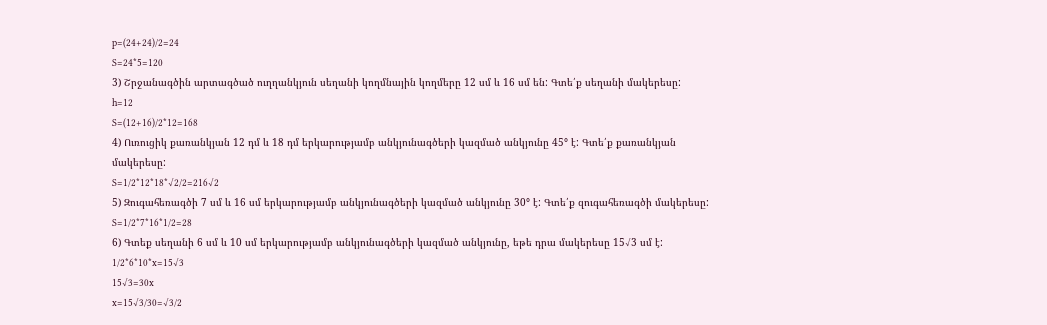p=(24+24)/2=24
S=24*5=120
3) Շրջանագծին արտագծած ուղղանկյուն սեղանի կողմնային կողմերը 12 սմ և 16 սմ են: Գտե՛ք սեղանի մակերեսը:
h=12
S=(12+16)/2*12=168
4) Ուռուցիկ քառանկյան 12 դմ և 18 դմ երկարությամբ անկյունագծերի կազմած անկյունը 45° է: Գտե՛ք քառանկյան մակերեսը:
S=1/2*12*18*√2/2=216√2
5) Զուգահեռագծի 7 սմ և 16 սմ երկարությամբ անկյունագծերի կազմած անկյունը 30° է: Գտե՛ք զուգահեռագծի մակերեսը:
S=1/2*7*16*1/2=28
6) Գտեք սեղանի 6 սմ և 10 սմ երկարությամբ անկյունագծերի կազմած անկյունը, եթե դրա մակերեսը 15√3 սմ է:
1/2*6*10*x=15√3
15√3=30x
x=15√3/30=√3/2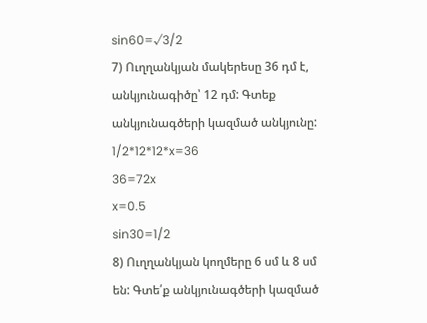sin60=√3/2
7) Ուղղանկյան մակերեսը 36 դմ է, անկյունագիծը՝ 12 դմ: Գտեք անկյունագծերի կազմած անկյունը:
1/2*12*12*x=36
36=72x
x=0.5
sin30=1/2
8) Ուղղանկյան կողմերը 6 սմ և 8 սմ են: Գտե՛ք անկյունագծերի կազմած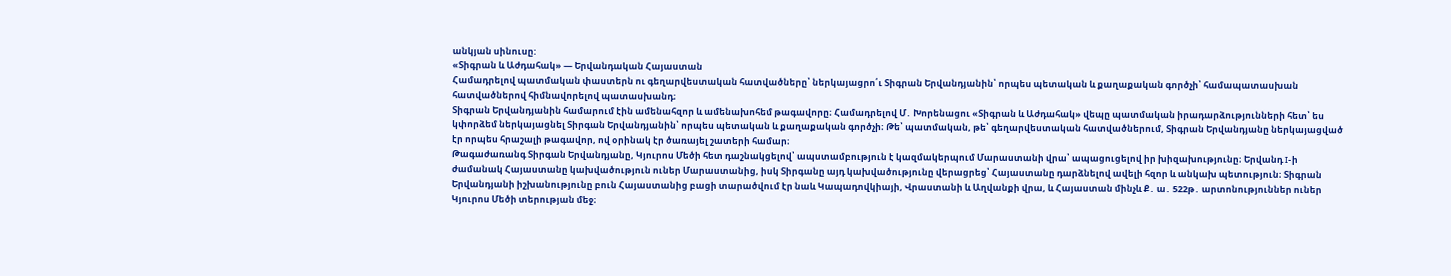անկյան սինուսը:
«Տիգրան և Աժդահակ» — Երվանդական Հայաստան
Համադրելով պատմական փաստերն ու գեղարվեստական հատվածները՝ ներկայացրո՛ւ Տիգրան Երվանդյանին՝ որպես պետական և քաղաքական գործչի՝ համապատասխան հատվածներով հիմնավորելով պատասխանդ։
Տիգրան Երվանդյանին համարում էին ամենահզոր և ամենախոհեմ թագավորը։ Համադրելով Մ․ Խորենացու «Տիգրան և Աժդահակ» վեպը պատմական իրադարձությունների հետ՝ ես կփորձեմ ներկայացնել Տիրգան Երվանդյանին՝ որպես պետական և քաղաքական գործչի։ Թե՝ պատմական, թե՝ գեղարվեստական հատվածներում, Տիգրան Երվանդյանը ներկայացված էր որպես հրաշալի թագավոր, ով օրինակ էր ծառայել շատերի համար։
Թագաժառանգ Տիրգան Երվանդյանը, Կյուրոս Մեծի հետ դաշնակցելով՝ ապստամբություն է կազմակերպում Մարաստանի վրա՝ ապացուցելով իր խիզախությունը։ Երվանդ I-ի ժամանակ Հայաստանը կախվածություն ուներ Մարաստանից, իսկ Տիրգանը այդ կախվածությունը վերացրեց՝ Հայաստանը դարձնելով ավելի հզոր և անկախ պետություն։ Տիգրան Երվանդյանի իշխանությունը բուն Հայաստանից բացի տարածվում էր նաև Կապադովկիայի, Վրաստանի և Աղվանքի վրա, և Հայաստան մինչև Ք․ ա․ 522թ․ արտոնություններ ուներ Կյուրոս Մեծի տերության մեջ։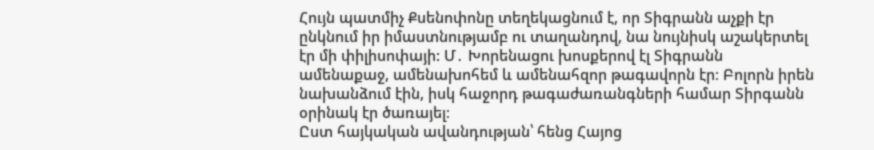Հույն պատմիչ Քսենոփոնը տեղեկացնում է, որ Տիգրանն աչքի էր ընկնում իր իմաստնությամբ ու տաղանդով, նա նույնիսկ աշակերտել էր մի փիլիսոփայի: Մ․ Խորենացու խոսքերով էլ Տիգրանն ամենաքաջ, ամենախոհեմ և ամենահզոր թագավորն էր։ Բոլորն իրեն նախանձում էին, իսկ հաջորդ թագաժառանգների համար Տիրգանն օրինակ էր ծառայել։
Ըստ հայկական ավանդության՝ հենց Հայոց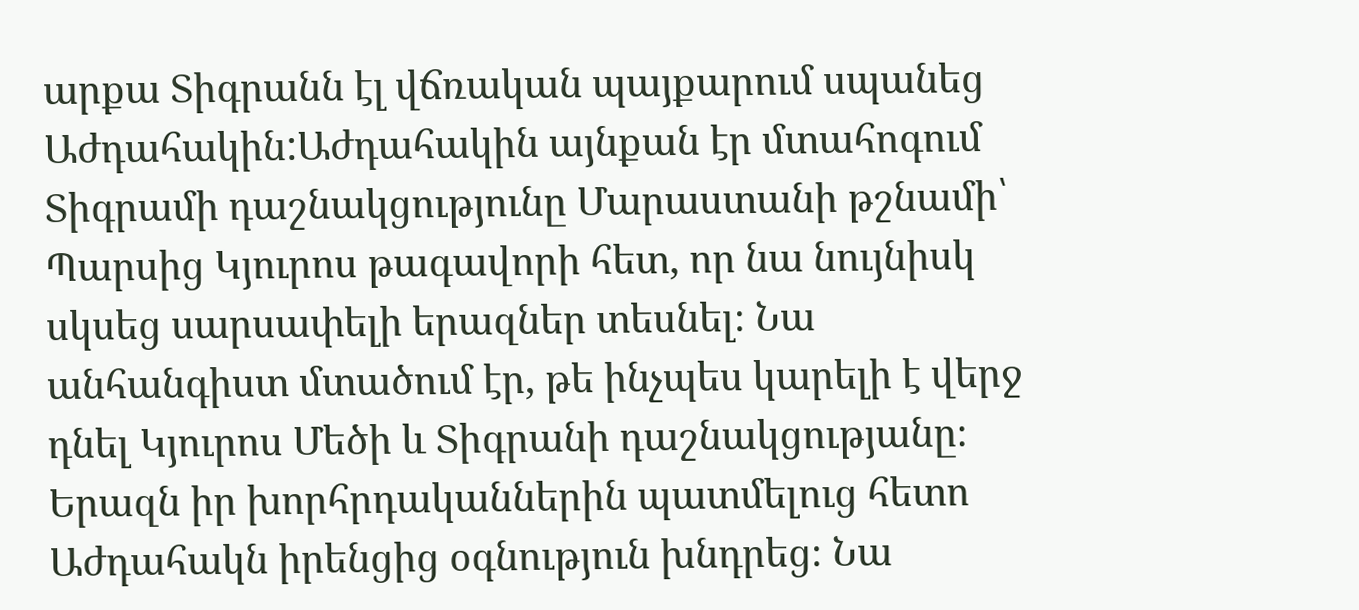արքա Տիգրանն էլ վճռական պայքարում սպանեց Աժդահակին:Աժդահակին այնքան էր մտահոգում Տիգրամի դաշնակցությունը Մարաստանի թշնամի՝ Պարսից Կյուրոս թագավորի հետ, որ նա նույնիսկ սկսեց սարսափելի երազներ տեսնել։ Նա անհանգիստ մտածում էր, թե ինչպես կարելի է վերջ դնել Կյուրոս Մեծի և Տիգրանի դաշնակցությանը։ Երազն իր խորհրդականներին պատմելուց հետո Աժդահակն իրենցից օգնություն խնդրեց։ Նա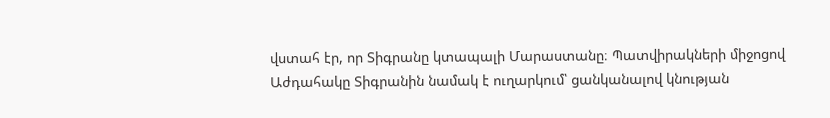վստահ էր, որ Տիգրանը կտապալի Մարաստանը։ Պատվիրակների միջոցով Աժդահակը Տիգրանին նամակ է ուղարկում՝ ցանկանալով կնության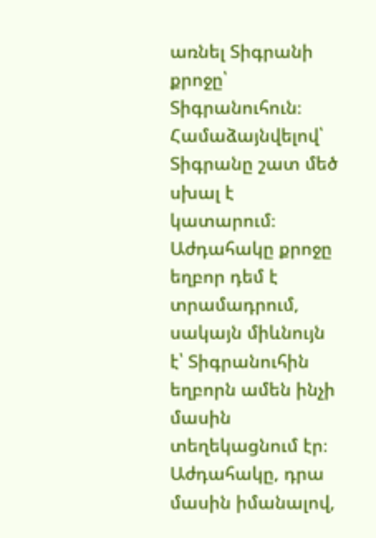առնել Տիգրանի քրոջը՝ Տիգրանուհուն։
Համաձայնվելով՝ Տիգրանը շատ մեծ սխալ է կատարում։ Աժդահակը քրոջը եղբոր դեմ է տրամադրում, սակայն միևնույն է՝ Տիգրանուհին եղբորն ամեն ինչի մասին տեղեկացնում էր։ Աժդահակը, դրա մասին իմանալով,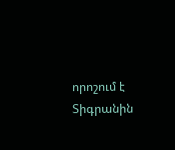որոշում է Տիգրանին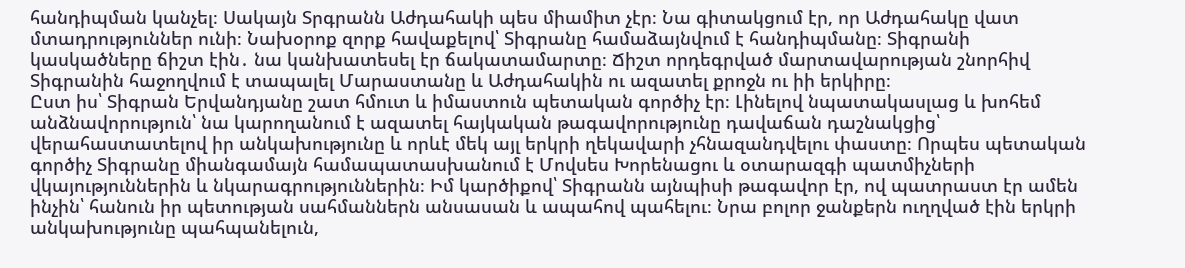հանդիպման կանչել։ Սակայն Տրգրանն Աժդահակի պես միամիտ չէր։ Նա գիտակցում էր, որ Աժդահակը վատ մտադրություններ ունի։ Նախօրոք զորք հավաքելով՝ Տիգրանը համաձայնվում է հանդիպմանը։ Տիգրանի կասկածները ճիշտ էին․ նա կանխատեսել էր ճակատամարտը։ Ճիշտ որդեգրված մարտավարության շնորհիվ Տիգրանին հաջողվում է տապալել Մարաստանը և Աժդահակին ու ազատել քրոջն ու իի երկիրը։
Ըստ իս՝ Տիգրան Երվանդյանը շատ հմուտ և իմաստուն պետական գործիչ էր։ Լինելով նպատակասլաց և խոհեմ անձնավորություն՝ նա կարողանում է ազատել հայկական թագավորությունը դավաճան դաշնակցից՝ վերահաստատելով իր անկախությունը և որևէ մեկ այլ երկրի ղեկավարի չհնազանդվելու փաստը։ Որպես պետական գործիչ Տիգրանը միանգամայն համապատասխանում է Մովսես Խորենացու և օտարազգի պատմիչների վկայություններին և նկարագրություններին։ Իմ կարծիքով՝ Տիգրանն այնպիսի թագավոր էր, ով պատրաստ էր ամեն ինչին՝ հանուն իր պետության սահմաններն անսասան և ապահով պահելու։ Նրա բոլոր ջանքերն ուղղված էին երկրի անկախությունը պահպանելուն,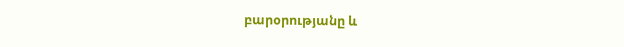բարօրությանը և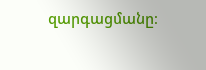զարգացմանը։